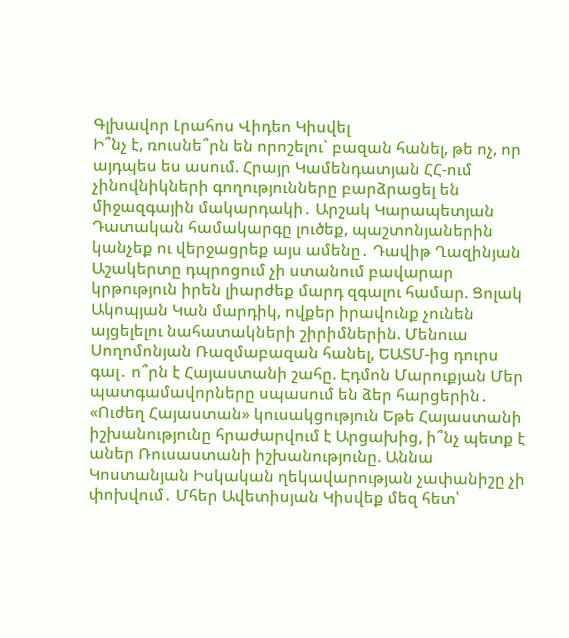Գլխավոր Լրահոս Վիդեո Կիսվել
Ի՞նչ է, ռուսնե՞րն են որոշելու` բազան հանել, թե ոչ, որ այդպես ես ասում. Հրայր Կամենդատյան ՀՀ-ում չինովնիկների գողությունները բարձրացել են միջազգային մակարդակի․ Արշակ Կարապետյան Դատական համակարգը լուծեք, պաշտոնյաներին կանչեք ու վերջացրեք այս ամենը․ Դավիթ Ղազինյան Աշակերտը դպրոցում չի ստանում բավարար կրթություն իրեն լիարժեք մարդ զգալու համար. Ցոլակ Ակոպյան Կան մարդիկ, ովքեր իրավունք չունեն այցելելու նահատակների շիրիմներին. Մենուա Սողոմոնյան Ռազմաբազան հանել, ԵԱՏՄ-ից դուրս գալ․ ո՞րն է Հայաստանի շահը. Էդմոն Մարուքյան Մեր պատգամավորները սպասում են ձեր հարցերին․ «Ուժեղ Հայաստան» կուսակցություն Եթե Հայաստանի իշխանությունը հրաժարվում է Արցախից, ի՞նչ պետք է աներ Ռուսաստանի իշխանությունը. Աննա Կոստանյան Իսկական ղեկավարության չափանիշը չի փոխվում․ Մհեր Ավետիսյան Կիսվեք մեզ հետ՝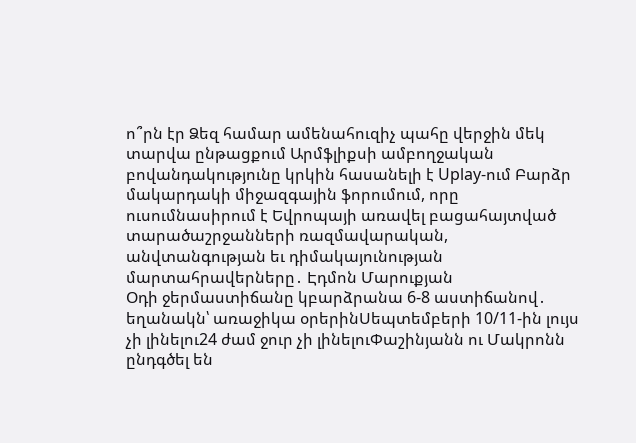ո՞րն էր Ձեզ համար ամենահուզիչ պահը վերջին մեկ տարվա ընթացքում Արմֆլիքսի ամբողջական բովանդակությունը կրկին հասանելի է Uplay-ում Բարձր մակարդակի միջազգային ֆորումում, որը ուսումնասիրում է Եվրոպայի առավել բացահայտված տարածաշրջանների ռազմավարական, անվտանգության եւ դիմակայունության մարտահրավերները․ Էդմոն Մարուքյան
Օդի ջերմաստիճանը կբարձրանա 6-8 աստիճանով․ եղանակն՝ առաջիկա օրերինՍեպտեմբերի 10/11-ին լույս չի լինելու24 ժամ ջուր չի լինելուՓաշինյանն ու Մակրոնն ընդգծել են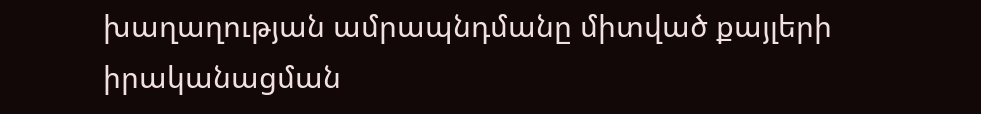խաղաղության ամրապնդմանը միտված քայլերի իրականացման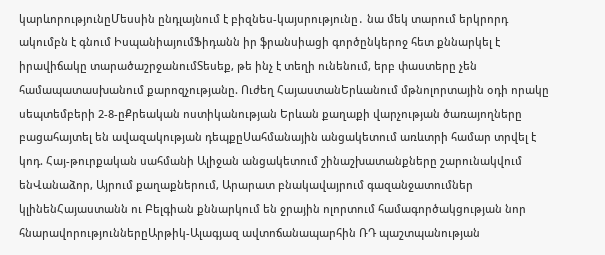կարևորությունըՄեսսին ընդլայնում է բիզնես-կայսրությունը․ նա մեկ տարում երկրորդ ակումբն է գնում ԻսպանիայումՖիդանն իր ֆրանսիացի գործընկերոջ հետ քննարկել է իրավիճակը տարածաշրջանումՏեսեք, թե ինչ է տեղի ունենում, երբ փաստերը չեն համապատասխանում քարոզչությանը. Ուժեղ ՀայաստանԵրևանում մթնոլորտային օդի որակը սեպտեմբերի 2-8-ըՔրեական ոստիկանության Երևան քաղաքի վարչության ծառայողները բացահայտել են ավազակության դեպքըՍահմանային անցակետում առևտրի համար տրվել է կոդ. Հայ-թուրքական սահմանի Ալիջան անցակետում շինաշխատանքները շարունակվում ենՎանաձոր, Այրում քաղաքներում, Արարատ բնակավայրում գազանջատումներ կլինենՀայաստանն ու Բելգիան քննարկում են ջրային ոլորտում համագործակցության նոր հնարավորություններըԱրթիկ-Ալագյազ ավտոճանապարհին ՌԴ պաշտպանության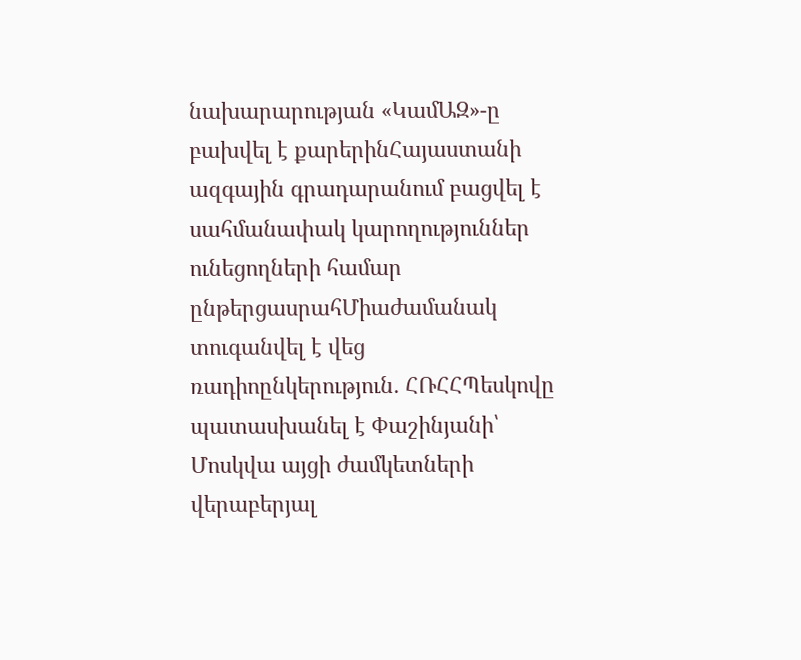նախարարության «ԿամԱԶ»-ը բախվել է քարերինՀայաստանի ազգային գրադարանում բացվել է սահմանափակ կարողություններ ունեցողների համար ընթերցասրահՄիաժամանակ տուգանվել է վեց ռադիոընկերություն․ ՀՌՀՀՊեսկովը պատասխանել է Փաշինյանի՝ Մոսկվա այցի ժամկետների վերաբերյալ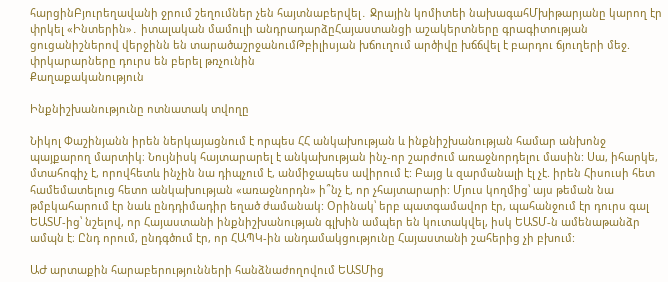հարցինԲյուրեղավանի ջրում շեղումներ չեն հայտնաբերվել․ Ջրային կոմիտեի նախագահՄխիթարյանը կարող էր փրկել «Ինտերին»․ իտալական մամուլի անդրադարձըՀայաստանցի աշակերտները գրագիտության ցուցանիշներով վերջինն են տարածաշրջանումԹբիլիսյան խճուղում արծիվը խճճվել է բարդու ճյուղերի մեջ. փրկարարները դուրս են բերել թռչունին
Քաղաքականություն

Ինքնիշխանությունը ոտնատակ տվողը

Նիկոլ Փաշինյանն իրեն ներկայացնում է որպես ՀՀ անկախության և ինքնիշխանության համար անխոնջ պայքարող մարտիկ։ Նույնիսկ հայտարարել է անկախության ինչ-որ շարժում առաջնորդելու մասին: Սա, իհարկե, մտահոգիչ է, որովհետև ինչին նա դիպչում է, անմիջապես ավիրում է: Բայց և զարմանալի էլ չէ. իրեն Հիսուսի հետ համեմատելուց հետո անկախության «առաջնորդն» ի՞նչ է, որ չհայտարարի: Մյուս կողմից՝ այս թեման նա թմբկահարում էր նաև ընդդիմադիր եղած ժամանակ: Օրինակ՝ երբ պատգամավոր էր, պահանջում էր դուրս գալ ԵԱՏՄ-ից՝ նշելով, որ Հայաստանի ինքնիշխանության գլխին ամպեր են կուտակվել, իսկ ԵԱՏՄ-ն ամենաթանձր ամպն է։ Ընդ որում, ընդգծում էր, որ ՀԱՊԿ-ին անդամակցությունը Հայաստանի շահերից չի բխում:

ԱԺ արտաքին հարաբերությունների հանձնաժողովում ԵԱՏՄից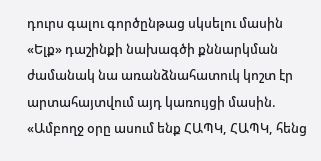դուրս գալու գործընթաց սկսելու մասին «Ելք» դաշինքի նախագծի քննարկման ժամանակ նա առանձնահատուկ կոշտ էր արտահայտվում այդ կառույցի մասին. «Ամբողջ օրը ասում ենք ՀԱՊԿ, ՀԱՊԿ, հենց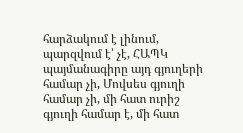հարձակում է լինում, պարզվում է՝ չէ, ՀԱՊԿ պայմանագիրը այդ գյուղերի համար չի, Մովսես գյուղի համար չի, մի հատ ուրիշ գյուղի համար է, մի հատ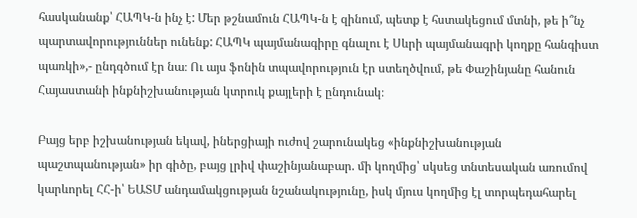հասկանանք՝ ՀԱՊԿ-ն ինչ է: Մեր թշնամուն ՀԱՊԿ-ն է զինում, պետք է հստակեցում մտնի, թե ի՞նչ պարտավորություններ ունենք: ՀԱՊԿ պայմանագիրը գնալու է Սևրի պայմանագրի կողքը հանգիստ պառկի»,- ընդգծում էր նա։ Ու այս ֆոնին տպավորություն էր ստեղծվում, թե Փաշինյանը հանուն Հայաստանի ինքնիշխանության կտրուկ քայլերի է ընդունակ։

Բայց երբ իշխանության եկավ, իներցիայի ուժով շարունակեց «ինքնիշխանության պաշտպանության» իր գիծը, բայց լրիվ փաշինյանաբար. մի կողմից՝ սկսեց տնտեսական առումով կարևորել ՀՀ-ի՝ ԵԱՏՄ անդամակցության նշանակությունը, իսկ մյուս կողմից էլ տորպեդահարել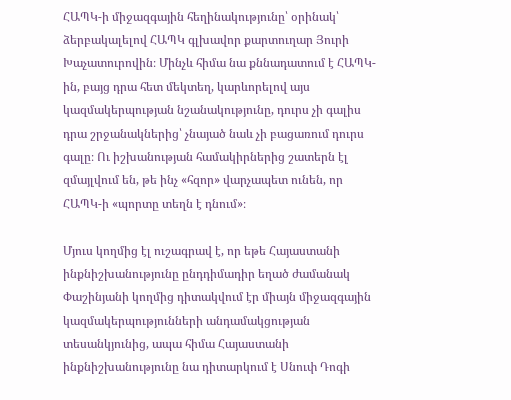ՀԱՊԿ-ի միջազգային հեղինակությունը՝ օրինակ՝ ձերբակալելով ՀԱՊԿ գլխավոր քարտուղար Յուրի Խաչատուրովին։ Մինչև հիմա նա քննադատում է ՀԱՊԿ-ին, բայց դրա հետ մեկտեղ, կարևորելով այս կազմակերպության նշանակությունը, դուրս չի գալիս դրա շրջանակներից՝ չնայած նաև չի բացառում դուրս գալը։ Ու իշխանության համակիրներից շատերն էլ զմայլվում են, թե ինչ «հզոր» վարչապետ ունեն, որ ՀԱՊԿ-ի «պորտը տեղն է դնում»։

Մյուս կողմից էլ ուշագրավ է, որ եթե Հայաստանի ինքնիշխանությունը ընդդիմադիր եղած ժամանակ Փաշինյանի կողմից դիտակվում էր միայն միջազգային կազմակերպությունների անդամակցության տեսանկյունից, ապա հիմա Հայաստանի ինքնիշխանությունը նա դիտարկում է Սնուփ Դոգի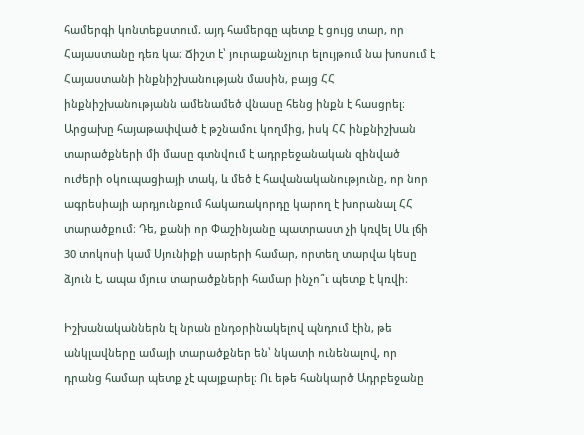համերգի կոնտեքստում. այդ համերգը պետք է ցույց տար, որ Հայաստանը դեռ կա։ Ճիշտ է՝ յուրաքանչյուր ելույթում նա խոսում է Հայաստանի ինքնիշխանության մասին, բայց ՀՀ ինքնիշխանությանն ամենամեծ վնասը հենց ինքն է հասցրել։ Արցախը հայաթափված է թշնամու կողմից, իսկ ՀՀ ինքնիշխան տարածքների մի մասը գտնվում է ադրբեջանական զինված ուժերի օկուպացիայի տակ, և մեծ է հավանականությունը, որ նոր ագրեսիայի արդյունքում հակառակորդը կարող է խորանալ ՀՀ տարածքում։ Դե, քանի որ Փաշինյանը պատրաստ չի կռվել Սև լճի 30 տոկոսի կամ Սյունիքի սարերի համար, որտեղ տարվա կեսը ձյուն է, ապա մյուս տարածքների համար ինչո՞ւ պետք է կռվի։

Իշխանականներն էլ նրան ընդօրինակելով պնդում էին, թե անկլավները ամայի տարածքներ են՝ նկատի ունենալով, որ դրանց համար պետք չէ պայքարել։ Ու եթե հանկարծ Ադրբեջանը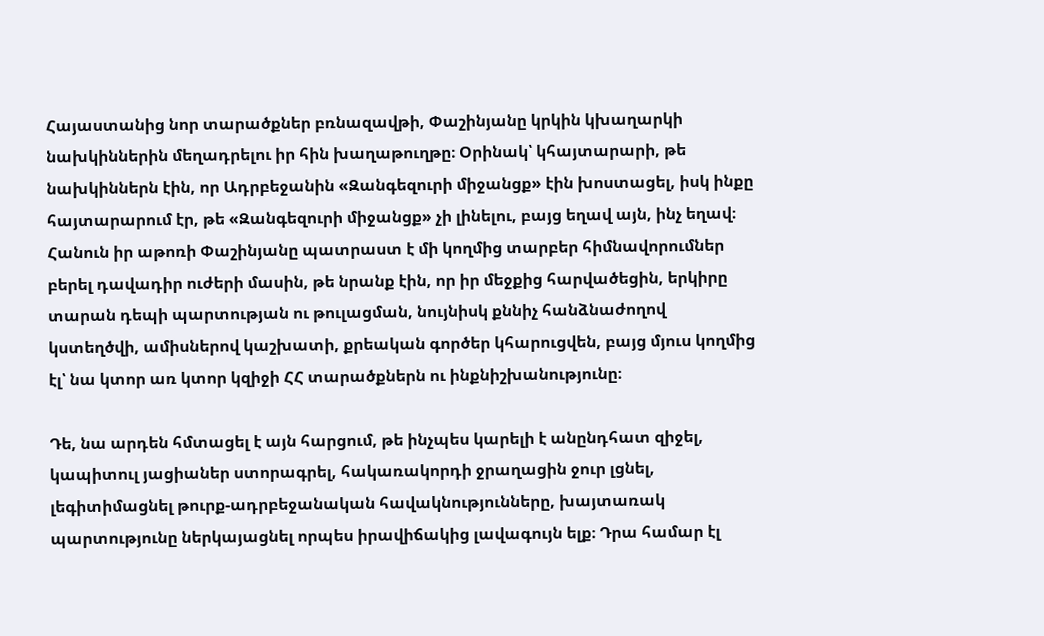Հայաստանից նոր տարածքներ բռնազավթի, Փաշինյանը կրկին կխաղարկի նախկիններին մեղադրելու իր հին խաղաթուղթը։ Օրինակ՝ կհայտարարի, թե նախկիններն էին, որ Ադրբեջանին «Զանգեզուրի միջանցք» էին խոստացել, իսկ ինքը հայտարարում էր, թե «Զանգեզուրի միջանցք» չի լինելու, բայց եղավ այն, ինչ եղավ։ Հանուն իր աթոռի Փաշինյանը պատրաստ է մի կողմից տարբեր հիմնավորումներ բերել դավադիր ուժերի մասին, թե նրանք էին, որ իր մեջքից հարվածեցին, երկիրը տարան դեպի պարտության ու թուլացման, նույնիսկ քննիչ հանձնաժողով կստեղծվի, ամիսներով կաշխատի, քրեական գործեր կհարուցվեն, բայց մյուս կողմից էլ՝ նա կտոր առ կտոր կզիջի ՀՀ տարածքներն ու ինքնիշխանությունը։

Դե, նա արդեն հմտացել է այն հարցում, թե ինչպես կարելի է անընդհատ զիջել, կապիտուլ յացիաներ ստորագրել, հակառակորդի ջրաղացին ջուր լցնել, լեգիտիմացնել թուրք-ադրբեջանական հավակնությունները, խայտառակ պարտությունը ներկայացնել որպես իրավիճակից լավագույն ելք։ Դրա համար էլ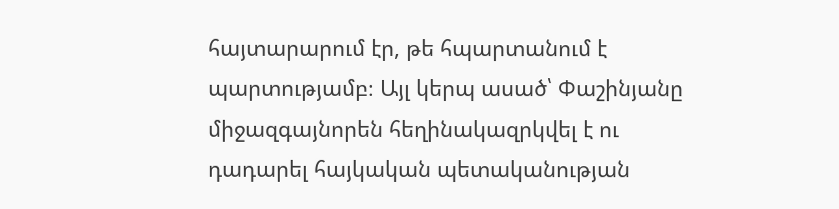հայտարարում էր, թե հպարտանում է պարտությամբ։ Այլ կերպ ասած՝ Փաշինյանը միջազգայնորեն հեղինակազրկվել է ու դադարել հայկական պետականության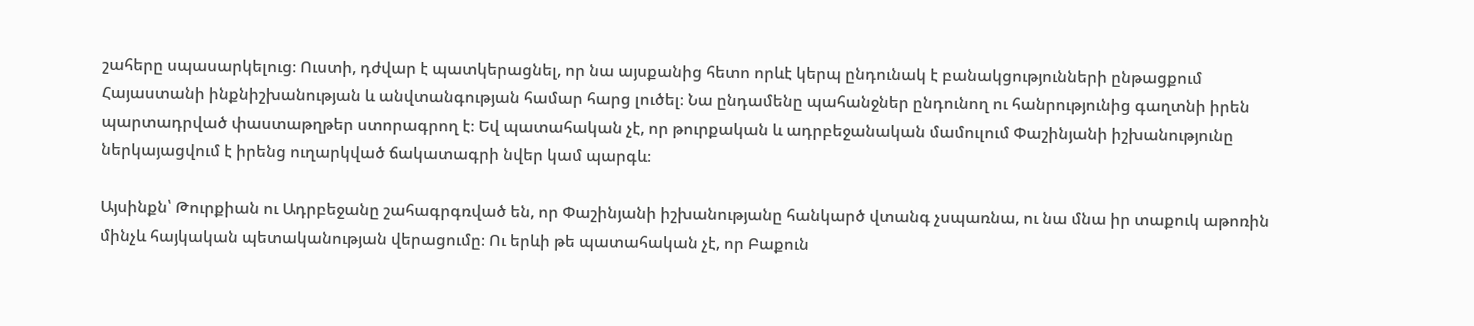շահերը սպասարկելուց։ Ուստի, դժվար է պատկերացնել, որ նա այսքանից հետո որևէ կերպ ընդունակ է բանակցությունների ընթացքում Հայաստանի ինքնիշխանության և անվտանգության համար հարց լուծել։ Նա ընդամենը պահանջներ ընդունող ու հանրությունից գաղտնի իրեն պարտադրված փաստաթղթեր ստորագրող է։ Եվ պատահական չէ, որ թուրքական և ադրբեջանական մամուլում Փաշինյանի իշխանությունը ներկայացվում է իրենց ուղարկված ճակատագրի նվեր կամ պարգև։

Այսինքն՝ Թուրքիան ու Ադրբեջանը շահագրգռված են, որ Փաշինյանի իշխանությանը հանկարծ վտանգ չսպառնա, ու նա մնա իր տաքուկ աթոռին մինչև հայկական պետականության վերացումը։ Ու երևի թե պատահական չէ, որ Բաքուն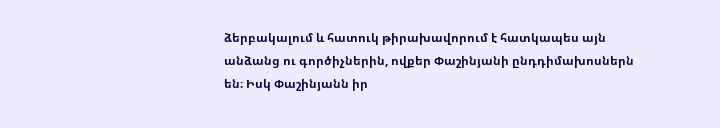ձերբակալում և հատուկ թիրախավորում է հատկապես այն անձանց ու գործիչներին, ովքեր Փաշինյանի ընդդիմախոսներն են։ Իսկ Փաշինյանն իր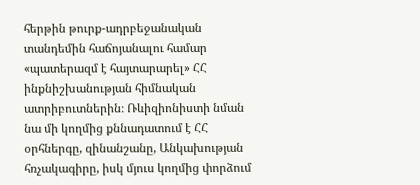հերթին թուրք-ադրբեջանական տանդեմին հաճոյանալու համար «պատերազմ է հայտարարել» ՀՀ ինքնիշխանության հիմնական ատրիբուտներին։ Ռևիզիոնիստի նման նա մի կողմից քննադատում է ՀՀ օրհներգը, զինանշանը, Անկախության հռչակագիրը, իսկ մյուս կողմից փորձում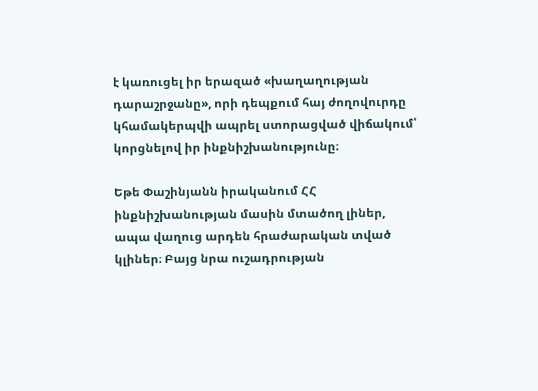է կառուցել իր երազած «խաղաղության դարաշրջանը», որի դեպքում հայ ժողովուրդը կհամակերպվի ապրել ստորացված վիճակում՝ կորցնելով իր ինքնիշխանությունը։

Եթե Փաշինյանն իրականում ՀՀ ինքնիշխանության մասին մտածող լիներ, ապա վաղուց արդեն հրաժարական տված կլիներ։ Բայց նրա ուշադրության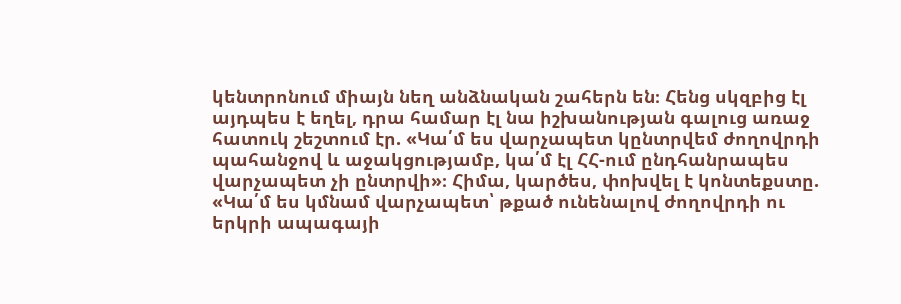կենտրոնում միայն նեղ անձնական շահերն են։ Հենց սկզբից էլ այդպես է եղել, դրա համար էլ նա իշխանության գալուց առաջ հատուկ շեշտում էր. «Կա՛մ ես վարչապետ կընտրվեմ ժողովրդի պահանջով և աջակցությամբ, կա՛մ էլ ՀՀ-ում ընդհանրապես վարչապետ չի ընտրվի»։ Հիմա, կարծես, փոխվել է կոնտեքստը. «Կա՛մ ես կմնամ վարչապետ՝ թքած ունենալով ժողովրդի ու երկրի ապագայի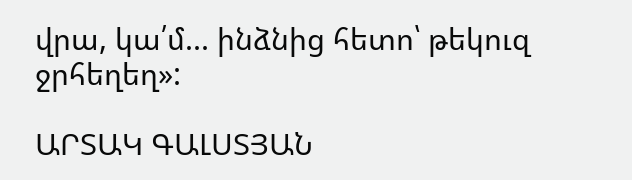վրա, կա՛մ... ինձնից հետո՝ թեկուզ ջրհեղեղ»:

ԱՐՏԱԿ ԳԱԼՍՏՅԱՆ